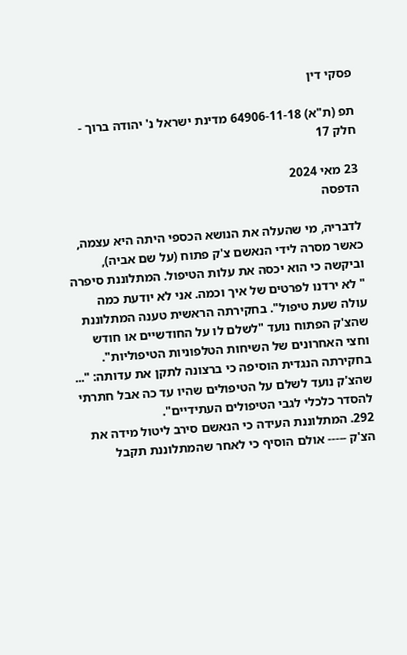פסקי דין

תפ (ת"א) 64906-11-18 מדינת ישראל נ' יהודה ברוך - חלק 17

23 מאי 2024
הדפסה

לדבריה, מי שהעלה את הנושא הכספי היתה היא עצמה, כאשר מסרה לידי הנאשם צ'ק פתוח (על שם אביה), וביקשה כי הוא יכסה את עלות הטיפול. המתלוננת סיפרה " לא ירדנו לפרטים של איך וכמה. אני לא יודעת כמה עולה שעת טיפול". בחקירתה הראשית טענה המתלוננת שהצ'ק הפתוח נועד "לשלם לו על החודשיים או חודש וחצי האחרונים של השיחות הטלפוניות הטיפוליות". בחקירתה הנגדית הוסיפה כי ברצונה לתקן את עדותה: "... שהצ'ק נועד לשלם על הטיפולים שהיו עד כה אבל חתרתי להסדר כלכלי לגבי הטיפולים העתידיים".
292. המתלוננת העידה כי הנאשם סירב ליטול מידה את הצ'ק ----- אולם הוסיף כי לאחר שהמתלוננת תקבל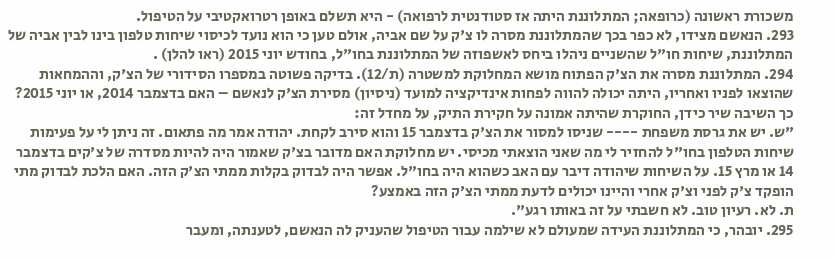משכורת ראשונה (כרופאה; המתלוננת היתה אז סטודנטית לרפואה) - היא תשלם באופן רטרואקטיבי על הטיפול.
293. הנאשם מצידו, לא כפר בכך שהמתלוננת מסרה לו צ'ק על שם אביה, אולם טען כי הוא נועד לכיסוי שיחות טלפון בינו לבין אביה של המתלוננת, שיחות חו"ל שהשניים ניהלו ביחס לאשפוזה של המתלוננת בחו"ל, בחודש יוני 2015 (ראו להלן) .
294. המתלוננת מסרה את הצ'ק הפתוח מושא המחלוקת למשטרה (ת/12). בדיקה פשוטה במספרו הסידורי של הצ'ק, וההמחאות שהוצאו לפניו ואחריו, היתה יכולה להווה לפחות אינדיקציה למועד (ניסיון) מסירת הצ'ק לנאשם – האם בדצמבר 2014, או יוני 2015? כך השיבה שיר כידן, החוקרת שהיתה אמונה על חקירת התיק, על מחדל זה:
"ש. יש את גרסת משפחת ---- שניסו למסור את הצ'ק בדצמבר 15 והוא סירב לקחת. יהודה אמר מה פתאום. זה ניתן לי על פעימות שיחות הטלפון בחו"ל להחזיר לי מה שאני הוצאתי מכיסי. יש מחלוקת האם מדובר בצ'ק שאמור היה להיות מסדרה של צ'קים בדצמבר 14 או מרץ 15. על השיחות שיהודה דיבר עם האב כשהוא היה בחו"ל. אפשר היה לבדוק בקלות ממתי הצ'ק הזה. האם הלכת לבדוק מתי הופקד צ'ק לפני וצ'ק אחרי והיינו יכולים לדעת ממתי הצ'ק הזה באמצע?
ת. לא. רעיון טוב. לא חשבתי על זה באותו רגע".
295. יובהר, כי המתלוננת העידה שמעולם לא שילמה עבור הטיפול שהעניק לה הנאשם, לטענתה, ומעבר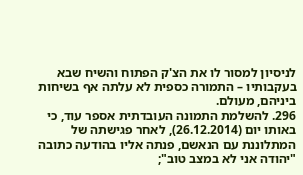לניסיון למסור לו את הצ'ק הפתוח והשיח שבא בעקבותיו – התמורה כספית לא עלתה אף בשיחות ביניהם, מעולם.
296. להשלמת התמונה העובדתית אספר עוד, כי באותו יום (26.12.2014), לאחר פגישתה של המתלוננת עם הנאשם, פנתה אליו בהודעה כתובה "יהודה אני לא במצב טוב";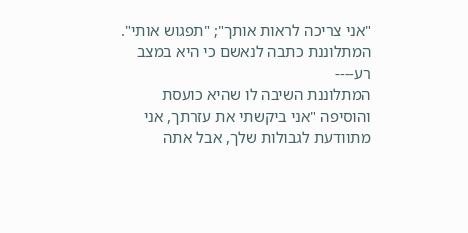"אני צריכה לראות אותך"; "תפגוש אותי". המתלוננת כתבה לנאשם כי היא במצב רע----
המתלוננת השיבה לו שהיא כועסת והוסיפה "אני ביקשתי את עזרתך, אני מתוודעת לגבולות שלך, אבל אתה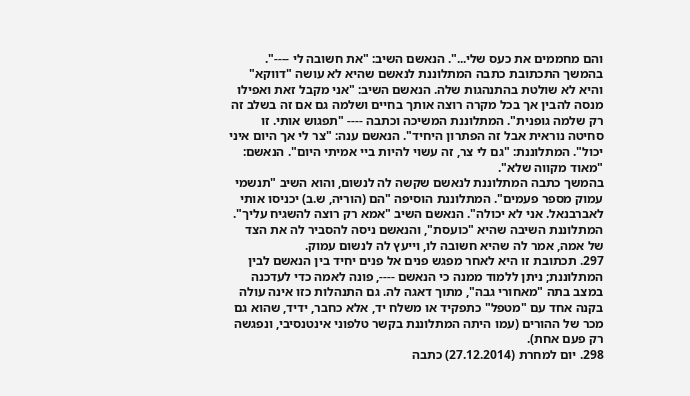והם מחממים את כעס שלי...". הנאשם השיב: "את חשובה לי ----". בהמשך התכתובת כתבה המתלוננת לנאשם שהיא לא עושה "דווקא" והיא לא שולטת בהתנהגות שלה. הנאשם השיב: "אני מקבל זאת ואפילו מנסה להבין אך בכל מקרה רוצה אותך בחיים ושלמה גם אם זה בשלב זה רק שלמה גופנית". המתלוננת המשיכה וכתבה ---- "תפגוש אותי. זו סחיטה נוראית אבל זה הפתרון היחיד". הנאשם ענה: "צר לי אך היום איני יכול". המתלוננת: "גם לי צר, זה עשוי להיות ביי אמיתי היום". הנאשם: "מאוד מקווה שלא".
בהמשך כתבה המתלוננת לנאשם שקשה לה לנשום, והוא השיב "תנשמי עמוק מספר פעמים". המתלוננת הוסיפה "הם (הוריה, ש.ב) יכניסו אותי לאברבנאל. אני לא יכולה". הנאשם השיב "אמא רק רוצה להשגיח עליך".
המתלוננת השיבה שהיא "כועסת", והנאשם ניסה להסביר לה את הצד של אמה, אמר לה שהיא חשובה לו, וייעץ לה לנשום עמוק.
297. תכתובת זו היא לאחר מפגש פנים אל פנים יחיד בין הנאשם לבין המתלוננת; ניתן ללמוד ממנה כי הנאשם ----, פונה לאמה כדי לעדכנה במצב בתה "מאחורי גבה", מתוך דאגה לה. גם התנהלות כזו אינה עולה בקנה אחד עם "מטפל" כתפקיד או משלח יד, אלא כחבר, ידיד, שהוא גם מכר של ההורים (עמו היתה המתלוננת בקשר טלפוני אינטנסיבי, ונפגשה רק פעם אחת).
298. יום למחרת (27.12.2014) כתבה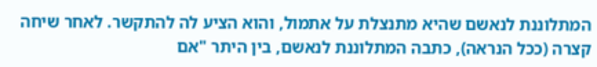המתלוננת לנאשם שהיא מתנצלת על אתמול, והוא הציע לה להתקשר. לאחר שיחה קצרה (ככל הנראה), כתבה המתלוננת לנאשם, בין היתר "אם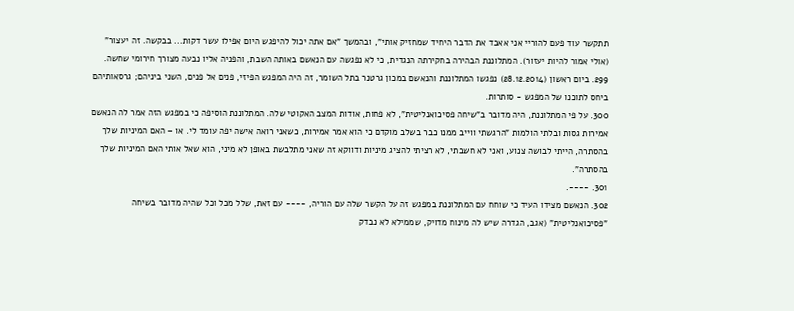תתקשר עוד פעם להוריי אני אאבד את הדבר היחיד שמחזיק אותי", ובהמשך "אם אתה יכול להיפגש היום אפילו עשר דקות... בבקשה. זה יעצור" (אולי אמור להיות יעזור). המתלוננת הבהירה בחקירתה הנגדית, כי לא נפגשה עם הנאשם באותה השבת, והפניה אליו נבעה מצורך חירומי שחשה.
299. ביום ראשון (28.12.2014) נפגשו המתלוננת והנאשם במכון גרטנר בתל השומר, זה היה המפגש הפיזי, פנים אל פנים, השני ביניהם; גרסאותיהם ביחס לתוכנו של המפגש - סותרות.
300. על פי המתלוננת, היה מדובר ב"שיחה פסיכואנליטית", לא פחות, אודות המצב האקוטי שלה. המתלוננת הוסיפה כי במפגש הזה אמר לה הנאשם אמירות גסות ובלתי הולמות "הרגשתי ווייב ממנו כבר בשלב מוקדם כי הוא אמר אמירות, כשאני רואה אישה יפה עומד לי. או – האם המיניות שלך בהסתרה, הייתי לבושה צנוע, ואני לא חשבתי, לא רציתי להציג מיניות ודווקא זה שאני מתלבשת באופן לא מיני, הוא שאל אותי האם המיניות שלך בהסתרה".
301. ----.
302. הנאשם מצידו העיד כי שוחח עם המתלוננת במפגש זה על הקשר שלה עם הוריה, ---- עם זאת, שלל מכל וכל שהיה מדובר בשיחה "פסיכואנליטית" (אגב, הגדרה שיש לה מינוח מדויק, שממילא לא נבדק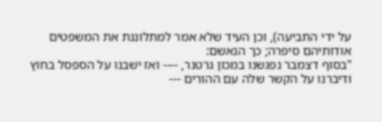על ידי התביעה), וכן העיד שלא אמר למתלוננת את המשפטים אודותיהם סיפרה; כך הנאשם:
"בסוף דצמבר נפגשנו במכון גרטנר, ---- ואז ישבנו על הספסל בחוץ ודיברנו על הקשר שלה עם ההורים ---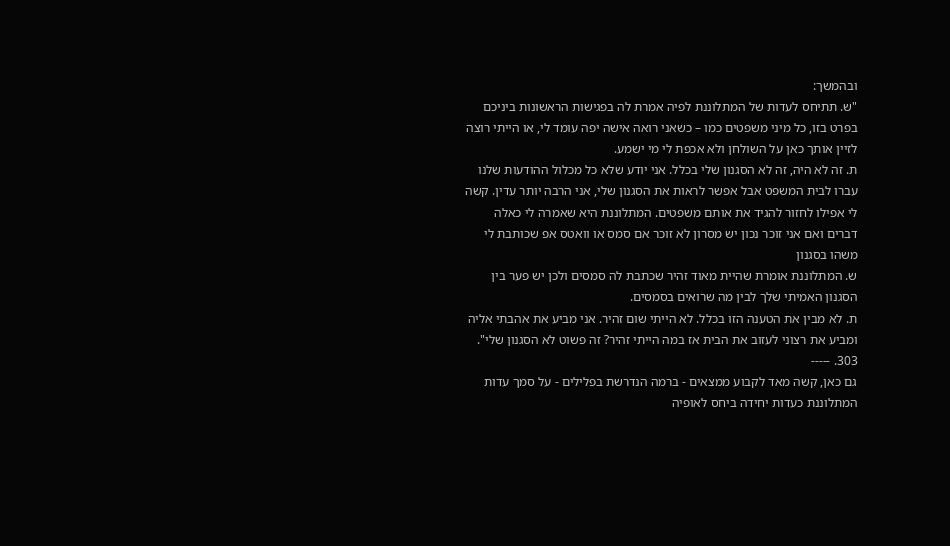ובהמשך:
"ש. תתיחס לעדות של המתלוננת לפיה אמרת לה בפגישות הראשונות ביניכם בפרט בזו, כל מיני משפטים כמו – כשאני רואה אישה יפה עומד לי, או הייתי רוצה לזיין אותך כאן על השולחן ולא אכפת לי מי ישמע.
ת. זה לא היה, זה לא הסגנון שלי בכלל. אני יודע שלא כל מכלול ההודעות שלנו עברו לבית המשפט אבל אפשר לראות את הסגנון שלי, אני הרבה יותר עדין. קשה לי אפילו לחזור להגיד את אותם משפטים. המתלוננת היא שאמרה לי כאלה דברים ואם אני זוכר נכון יש מסרון לא זוכר אם סמס או וואטס אפ שכותבת לי משהו בסגנון
ש. המתלוננת אומרת שהיית מאוד זהיר שכתבת לה סמסים ולכן יש פער בין הסגנון האמיתי שלך לבין מה שרואים בסמסים.
ת. לא מבין את הטענה הזו בכלל. לא הייתי שום זהיר. אני מביע את אהבתי אליה ומביע את רצוני לעזוב את הבית אז במה הייתי זהיר? זה פשוט לא הסגנון שלי".
303. -----
גם כאן, קשה מאד לקבוע ממצאים - ברמה הנדרשת בפלילים - על סמך עדות המתלוננת כעדות יחידה ביחס לאופיה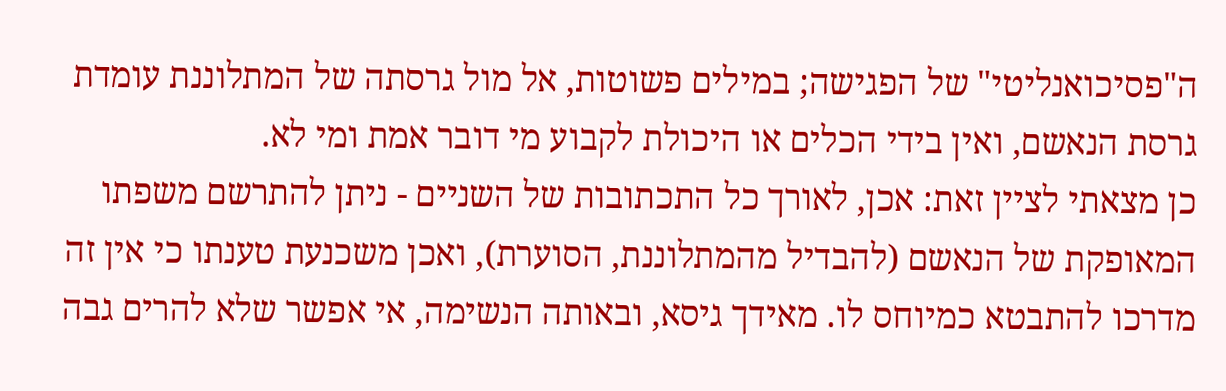ה"פסיכואנליטי" של הפגישה; במילים פשוטות, אל מול גרסתה של המתלוננת עומדת גרסת הנאשם, ואין בידי הכלים או היכולת לקבוע מי דובר אמת ומי לא.
כן מצאתי לציין זאת: אכן, לאורך כל התכתובות של השניים - ניתן להתרשם משפתו המאופקת של הנאשם (להבדיל מהמתלוננת, הסוערת), ואכן משכנעת טענתו כי אין זה מדרכו להתבטא כמיוחס לו. מאידך גיסא, ובאותה הנשימה, אי אפשר שלא להרים גבה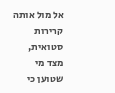אל מול אותה קרירות סטואית, מצד מי שטוען כי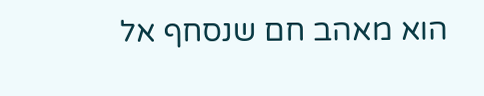הוא מאהב חם שנסחף אל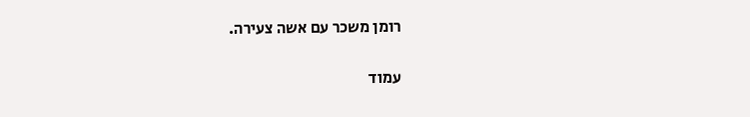רומן משכר עם אשה צעירה.

עמוד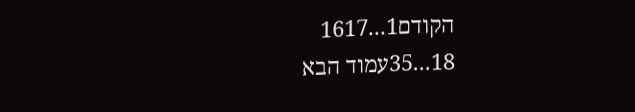הקודם1...1617
18...35עמוד הבא